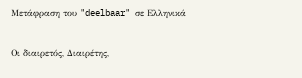Μετάφραση του "deelbaar" σε Ελληνικά

Οι διαιρετός, Διαιρέτης,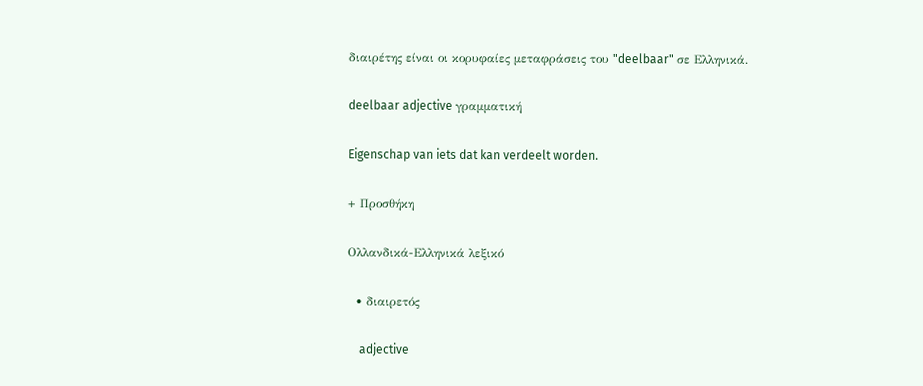διαιρέτης είναι οι κορυφαίες μεταφράσεις του "deelbaar" σε Ελληνικά.

deelbaar adjective γραμματική

Eigenschap van iets dat kan verdeelt worden.

+ Προσθήκη

Ολλανδικά-Ελληνικά λεξικό

  • διαιρετός

    adjective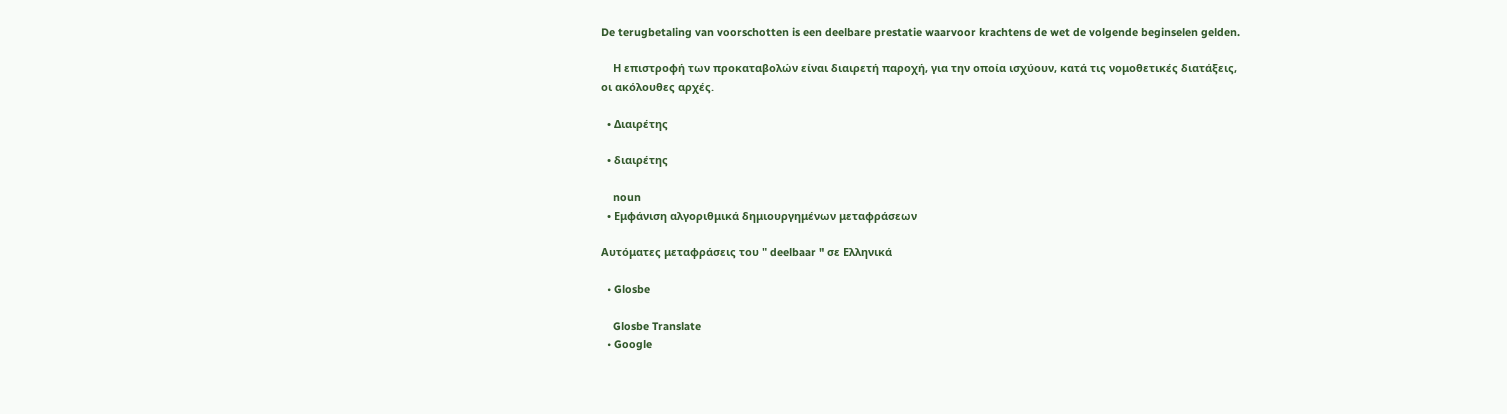De terugbetaling van voorschotten is een deelbare prestatie waarvoor krachtens de wet de volgende beginselen gelden.

    Η επιστροφή των προκαταβολών είναι διαιρετή παροχή, για την οποία ισχύουν, κατά τις νομοθετικές διατάξεις, οι ακόλουθες αρχές.

  • Διαιρέτης

  • διαιρέτης

    noun
  • Εμφάνιση αλγοριθμικά δημιουργημένων μεταφράσεων

Αυτόματες μεταφράσεις του " deelbaar " σε Ελληνικά

  • Glosbe

    Glosbe Translate
  • Google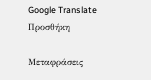Google Translate
Προσθήκη

Μεταφράσεις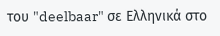του "deelbaar" σε Ελληνικά στο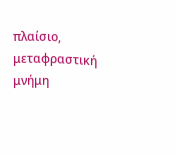πλαίσιο, μεταφραστική μνήμη